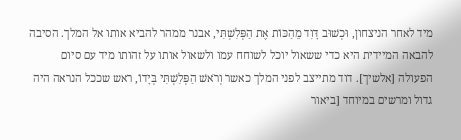מיד לאחר הניצחון, וּכְשׁוּב דָּוִד מֵהַכּוֹת אֶת הַפְּלִשְׁתִּי, אבנר ממהר להביא אותו אל המלך. הסיבה להבאה המיידית היא כדי ששאול יוכל לשוחח עמו ולשאול אותו על זהותו מיד עם סיום הפעולה [אלשיך]. דוד מתייצב לפני המלך כאשר וְרֹאשׁ הַפְּלִשְׁתִּי בְּיָדוֹ, ראש שככל הנראה היה גדול ומרשים במיוחד [ביאור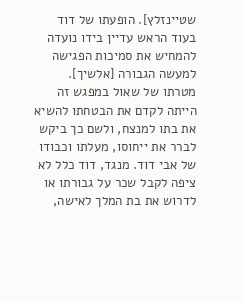שטיינזלץ]. הופעתו של דוד בעוד הראש עדיין בידו נועדה להמחיש את סמיכות הפגישה למעשה הגבורה [אלשיך].
מטרתו של שאול במפגש זה הייתה לקדם את הבטחתו להשיא את בתו למנצח, ולשם כך ביקש לברר את ייחוסו, מעלתו וכבודו של אבי דוד. מנגד, דוד כלל לא ציפה לקבל שכר על גבורתו או לדרוש את בת המלך לאישה,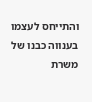והתייחס לעצמו בענווה כבנו של משרת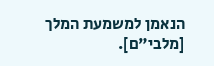הנאמן למשמעת המלך [מלבי"ם].